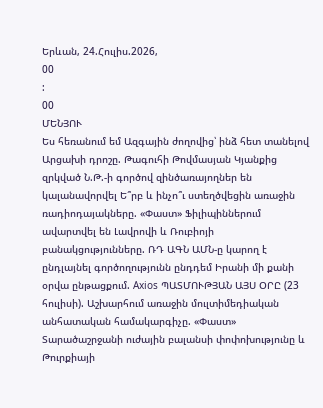Երևան, 24.Հուլիս.2026,
00
:
00
ՄԵՆՅՈՒ
Ես հեռանում եմ Ազգային ժողովից՝ ինձ հետ տանելով Արցախի դրոշը. Թագուհի Թովմասյան Կյանքից զրկված Ն.Թ.-ի գործով զինծառայողներ են կալանավորվել Ե՞րբ և ինչո՞ւ ստեղծվեցին առաջին ռադիոդայակները. «Փաստ» Ֆիլիպիններում ավարտվել են Լավրովի և Ռուբիոյի բանակցությունները. ՌԴ ԱԳՆ ԱՄՆ-ը կարող է ընդլայնել գործողությունն ընդդեմ Իրանի մի քանի օրվա ընթացքում. Axios ՊԱՏՄՈՒԹՅԱՆ ԱՅՍ ՕՐԸ (23 հուլիսի). Աշխարհում առաջին մուլտիմեդիական անհատական համակարգիչը. «Փաստ» Տարածաշրջանի ուժային բալանսի փոփոխությունը և Թուրքիայի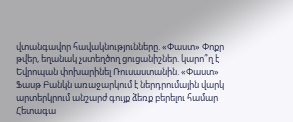վտանգավոր հավակնությունները. «Փաստ» Փոքր թվեր, եղանակ չստեղծող ցուցանիշներ. կարո՞ղ է Եվրոպան փոխարինել Ռուսաստանին. «Փաստ» Ֆասթ Բանկն առաջարկում է ներդրումային վարկ արտերկրում անշարժ գույք ձեռք բերելու համար Հետագա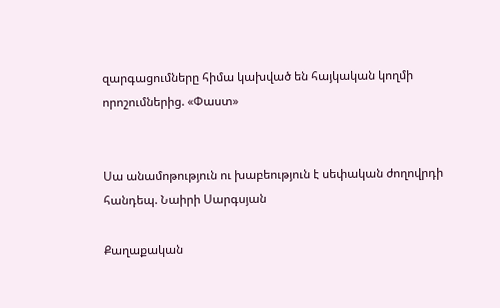զարգացումները հիմա կախված են հայկական կողմի որոշումներից. «Փաստ»


Սա անամոթություն ու խաբեություն է սեփական ժողովրդի հանդեպ. Նաիրի Սարգսյան

Քաղաքական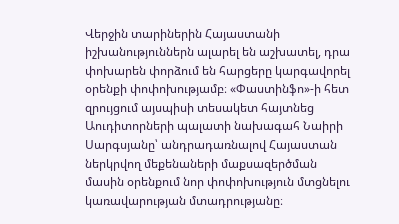Վերջին տարիներին Հայաստանի իշխանություններն ալարել են աշխատել, դրա փոխարեն փորձում են հարցերը կարգավորել օրենքի փոփոխությամբ։ «Փաստինֆո»-ի հետ զրույցում այսպիսի տեսակետ հայտնեց Աուդիտորների պալատի նախագահ Նաիրի Սարգսյանը՝ անդրադառնալով Հայաստան ներկրվող մեքենաների մաքսազերծման մասին օրենքում նոր փոփոխություն մտցնելու կառավարության մտադրությանը։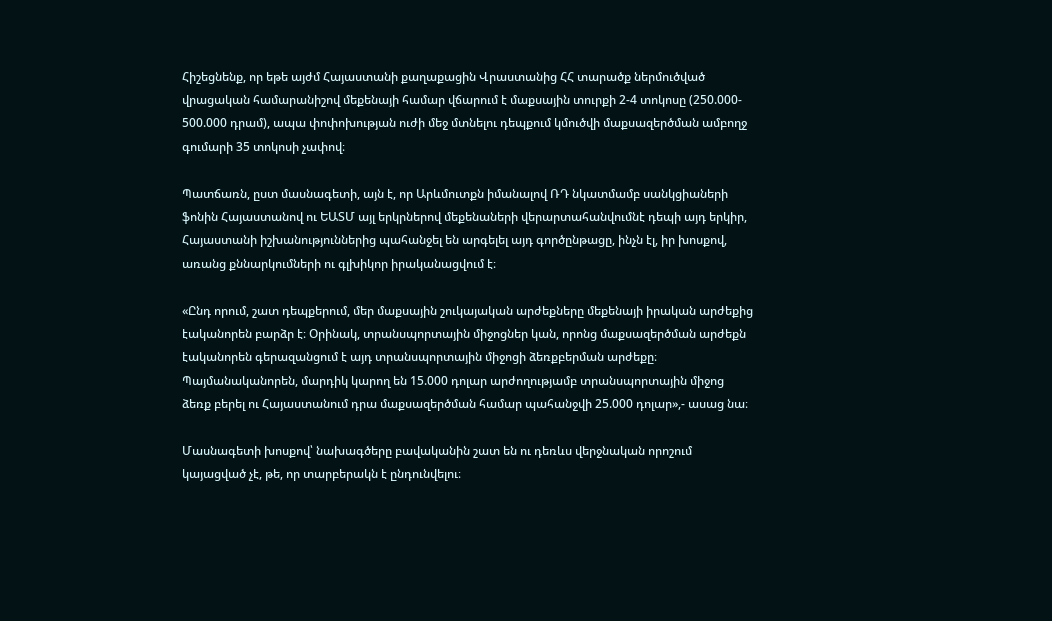Հիշեցնենք, որ եթե այժմ Հայաստանի քաղաքացին Վրաստանից ՀՀ տարածք ներմուծված վրացական համարանիշով մեքենայի համար վճարում է մաքսային տուրքի 2-4 տոկոսը (250.000- 500.000 դրամ), ապա փոփոխության ուժի մեջ մտնելու դեպքում կմուծվի մաքսազերծման ամբողջ գումարի 35 տոկոսի չափով։

Պատճառն, ըստ մասնագետի, այն է, որ Արևմուտքն իմանալով ՌԴ նկատմամբ սանկցիաների ֆոնին Հայաստանով ու ԵԱՏՄ այլ երկրներով մեքենաների վերարտահանվումնէ դեպի այդ երկիր, Հայաստանի իշխանություններից պահանջել են արգելել այդ գործընթացը, ինչն էլ, իր խոսքով, առանց քննարկումների ու գլխիկոր իրականացվում է։

«Ընդ որում, շատ դեպքերում, մեր մաքսային շուկայական արժեքները մեքենայի իրական արժեքից էականորեն բարձր է։ Օրինակ, տրանսպորտային միջոցներ կան, որոնց մաքսազերծման արժեքն էականորեն գերազանցում է այդ տրանսպորտային միջոցի ձեռքբերման արժեքը։ Պայմանականորեն, մարդիկ կարող են 15.000 դոլար արժողությամբ տրանսպորտային միջոց ձեռք բերել ու Հայաստանում դրա մաքսազերծման համար պահանջվի 25.000 դոլար»,- ասաց նա։

Մասնագետի խոսքով՝ նախագծերը բավականին շատ են ու դեռևս վերջնական որոշում կայացված չէ, թե, որ տարբերակն է ընդունվելու։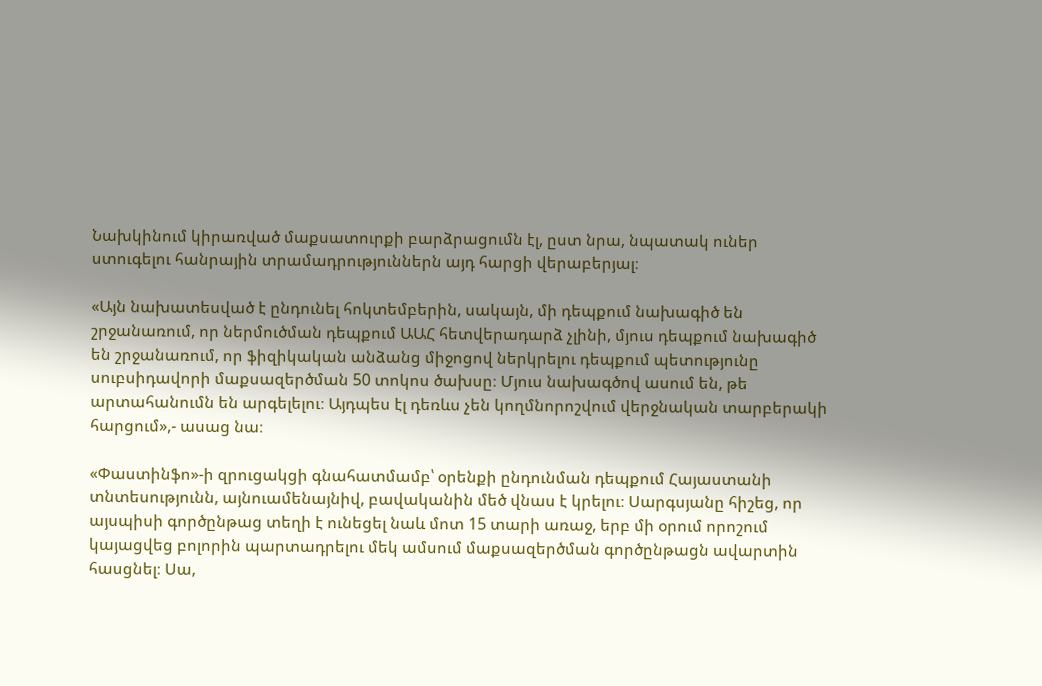Նախկինում կիրառված մաքսատուրքի բարձրացումն էլ, ըստ նրա, նպատակ ուներ ստուգելու հանրային տրամադրություններն այդ հարցի վերաբերյալ։

«Այն նախատեսված է ընդունել հոկտեմբերին, սակայն, մի դեպքում նախագիծ են շրջանառում, որ ներմուծման դեպքում ԱԱՀ հետվերադարձ չլինի, մյուս դեպքում նախագիծ են շրջանառում, որ ֆիզիկական անձանց միջոցով ներկրելու դեպքում պետությունը սուբսիդավորի մաքսազերծման 50 տոկոս ծախսը։ Մյուս նախագծով ասում են, թե արտահանումն են արգելելու։ Այդպես էլ դեռևս չեն կողմնորոշվում վերջնական տարբերակի հարցում»,- ասաց նա։

«Փաստինֆո»-ի զրուցակցի գնահատմամբ՝ օրենքի ընդունման դեպքում Հայաստանի տնտեսությունն, այնուամենայնիվ, բավականին մեծ վնաս է կրելու։ Սարգսյանը հիշեց, որ այսպիսի գործընթաց տեղի է ունեցել նաև մոտ 15 տարի առաջ, երբ մի օրում որոշում կայացվեց բոլորին պարտադրելու մեկ ամսում մաքսազերծման գործընթացն ավարտին հասցնել։ Սա,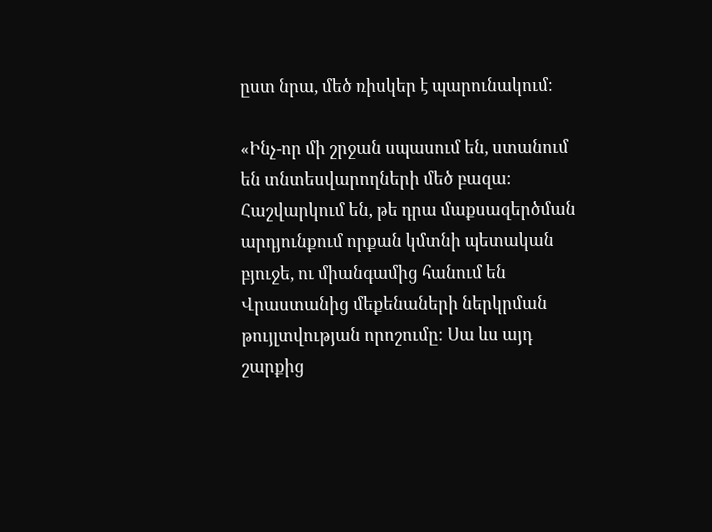ըստ նրա, մեծ ռիսկեր է պարունակում։

«Ինչ-որ մի շրջան սպասում են, ստանում են տնտեսվարողների մեծ բազա։ Հաշվարկում են, թե դրա մաքսազերծման արդյունքում որքան կմտնի պետական բյուջե, ու միանգամից հանում են Վրաստանից մեքենաների ներկրման թույլտվության որոշումը։ Սա ևս այդ շարքից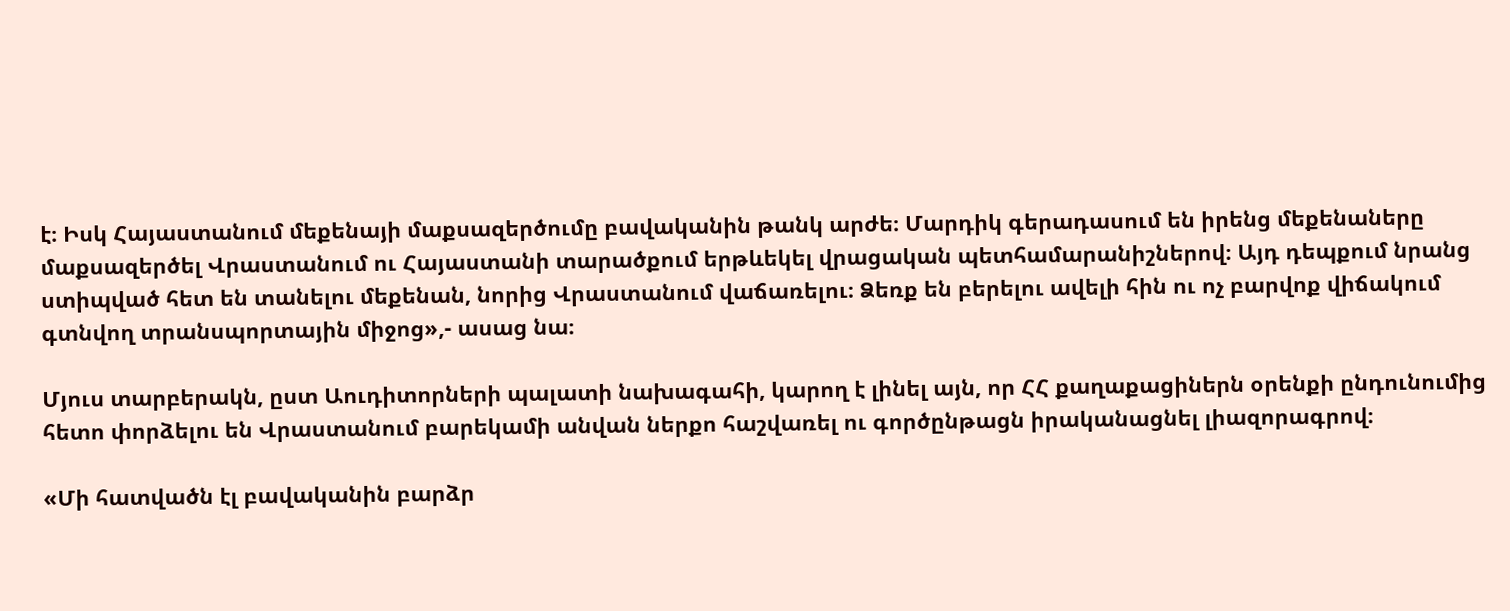է։ Իսկ Հայաստանում մեքենայի մաքսազերծումը բավականին թանկ արժե։ Մարդիկ գերադասում են իրենց մեքենաները մաքսազերծել Վրաստանում ու Հայաստանի տարածքում երթևեկել վրացական պետհամարանիշներով։ Այդ դեպքում նրանց ստիպված հետ են տանելու մեքենան, նորից Վրաստանում վաճառելու։ Ձեռք են բերելու ավելի հին ու ոչ բարվոք վիճակում գտնվող տրանսպորտային միջոց»,- ասաց նա։

Մյուս տարբերակն, ըստ Աուդիտորների պալատի նախագահի, կարող է լինել այն, որ ՀՀ քաղաքացիներն օրենքի ընդունումից հետո փորձելու են Վրաստանում բարեկամի անվան ներքո հաշվառել ու գործընթացն իրականացնել լիազորագրով։

«Մի հատվածն էլ բավականին բարձր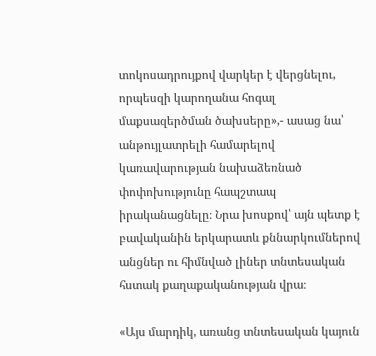տոկոսադրույքով վարկեր է վերցնելու, որպեսզի կարողանա հոգալ մաքսազերծման ծախսերը»,- ասաց նա՝ անթույլատրելի համարելով կառավարության նախաձեռնած փոփոխությունը հապշտապ իրականացնելը։ Նրա խոսքով՝ այն պետք է բավականին երկարատև քննարկումներով անցներ ու հիմնված լիներ տնտեսական հստակ քաղաքականության վրա։

«Այս մարդիկ, առանց տնտեսական կայուն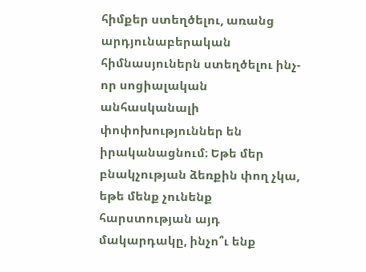հիմքեր ստեղծելու, առանց արդյունաբերական հիմնասյուներն ստեղծելու ինչ-որ սոցիալական անհասկանալի փոփոխություններ են իրականացնում։ Եթե մեր բնակչության ձեռքին փող չկա, եթե մենք չունենք հարստության այդ մակարդակը, ինչո՞ւ ենք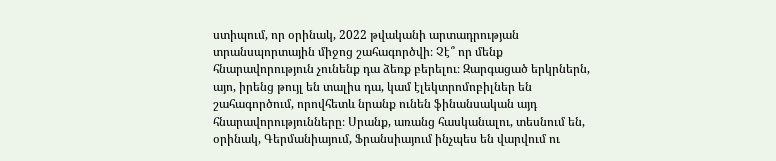ստիպում, որ օրինակ, 2022 թվականի արտադրության տրանսպորտային միջոց շահագործվի։ Չէ՞ որ մենք հնարավորություն չունենք դա ձեռք բերելու։ Զարգացած երկրներն, այո, իրենց թույլ են տալիս դա, կամ էլեկտրոմոբիլներ են շահագործում, որովհետև նրանք ունեն ֆինանսական այդ հնարավորությունները։ Սրանք, առանց հասկանալու, տեսնում են, օրինակ, Գերմանիայում, Ֆրանսիայում ինչպես են վարվում ու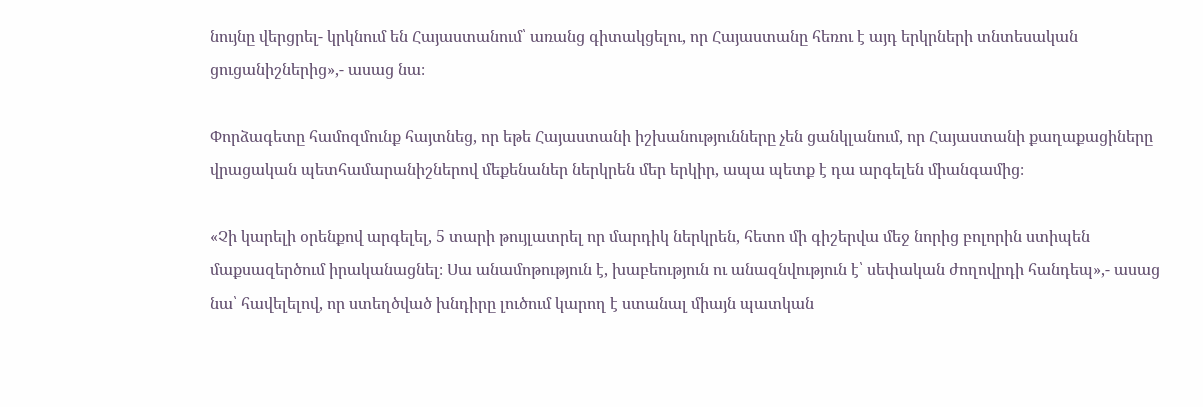նույնը վերցրել- կրկնում են Հայաստանում՝ առանց գիտակցելու, որ Հայաստանը հեռու է այդ երկրների տնտեսական ցուցանիշներից»,- ասաց նա։

Փորձագետը համոզմունք հայտնեց, որ եթե Հայաստանի իշխանությունները չեն ցանկլանում, որ Հայաստանի քաղաքացիները վրացական պետհամարանիշներով մեքենաներ ներկրեն մեր երկիր, ապա պետք է դա արգելեն միանգամից։

«Չի կարելի օրենքով արգելել, 5 տարի թույլատրել որ մարդիկ ներկրեն, հետո մի գիշերվա մեջ նորից բոլորին ստիպեն մաքսազերծում իրականացնել։ Սա անամոթություն է, խաբեություն ու անազնվություն է՝ սեփական ժողովրդի հանդեպ»,- ասաց նա՝ հավելելով, որ ստեղծված խնդիրը լուծում կարող է ստանալ միայն պատկան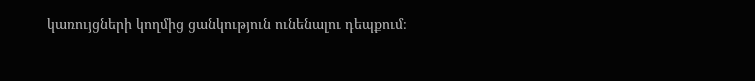կառույցների կողմից ցանկություն ունենալու դեպքում։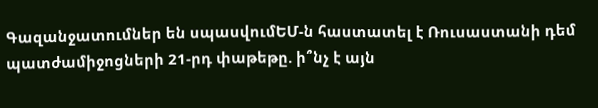Գազանջատումներ են սպասվումԵՄ-ն հաստատել է Ռուսաստանի դեմ պատժամիջոցների 21-րդ փաթեթը. ի՞նչ է այն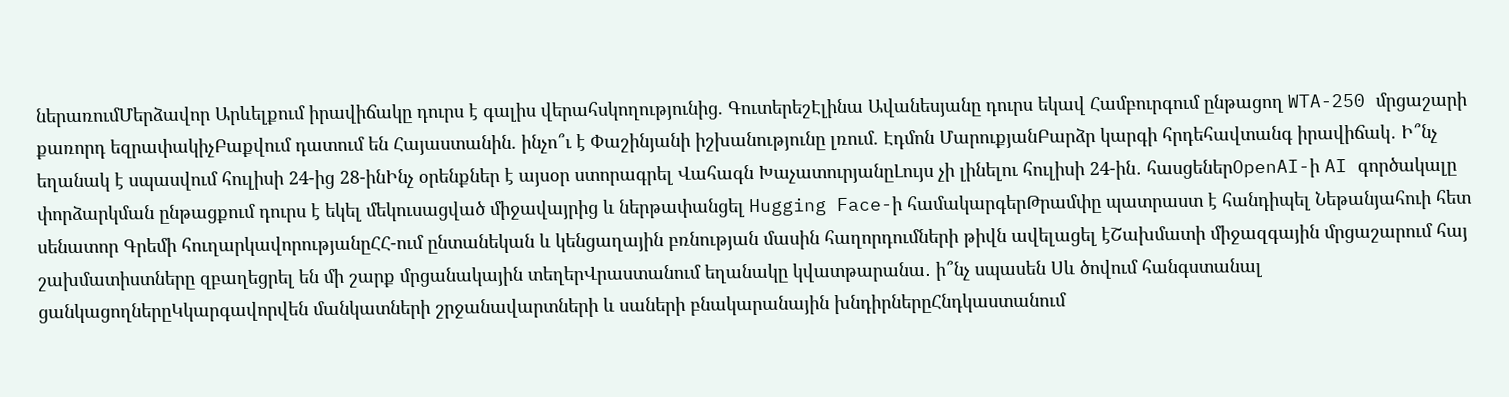ներառումՄերձավոր Արևելքում իրավիճակը դուրս է գալիս վերահսկողությունից. ԳուտերեշԷլինա Ավանեսյանը դուրս եկավ Համբուրգում ընթացող WTA-250 մրցաշարի քառորդ եզրափակիչԲաքվում դատում են Հայաստանին. ինչո՞ւ է Փաշինյանի իշխանությունը լռում. Էդմոն ՄարուքյանԲարձր կարգի հրդեհավտանգ իրավիճակ․ Ի՞նչ եղանակ է սպասվում հուլիսի 24-ից 28-ինԻնչ օրենքներ է այսօր ստորագրել Վահագն ԽաչատուրյանըԼույս չի լինելու հուլիսի 24-ին․ հասցեներOpenAI-ի AI գործակալը փորձարկման ընթացքում դուրս է եկել մեկուսացված միջավայրից և ներթափանցել Hugging Face-ի համակարգերԹրամփը պատրաստ է հանդիպել Նեթանյահուի հետ սենատոր Գրեմի հուղարկավորությանըՀՀ-ում ընտանեկան և կենցաղային բռնության մասին հաղորդումների թիվն ավելացել էՇախմատի միջազգային մրցաշարում հայ շախմատիստները զբաղեցրել են մի շարք մրցանակային տեղերՎրաստանում եղանակը կվատթարանա․ ի՞նչ սպասեն Սև ծովում հանգստանալ ցանկացողներըԿկարգավորվեն մանկատների շրջանավարտների և սաների բնակարանային խնդիրներըՀնդկաստանում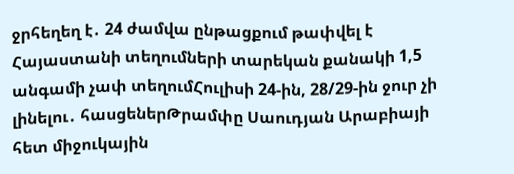ջրհեղեղ է․ 24 ժամվա ընթացքում թափվել է Հայաստանի տեղումների տարեկան քանակի 1,5 անգամի չափ տեղումՀուլիսի 24-ին, 28/29-ին ջուր չի լինելու․ հասցեներԹրամփը Սաուդյան Արաբիայի հետ միջուկային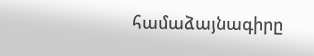համաձայնագիրը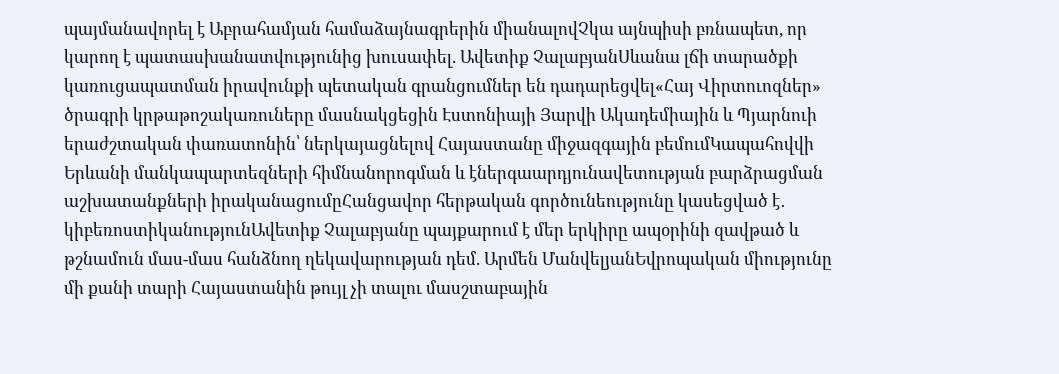պայմանավորել է Աբրահամյան համաձայնագրերին միանալովՉկա այնպիսի բռնապետ, որ կարող է պատասխանատվությունից խուսափել. Ավետիք ՉալաբյանՍևանա լճի տարածքի կառուցապատման իրավունքի պետական գրանցումներ են դադարեցվել«Հայ Վիրտուոզներ» ծրագրի կրթաթոշակառուները մասնակցեցին Էստոնիայի Յարվի Ակադեմիային և Պյարնուի երաժշտական փառատոնին՝ ներկայացնելով Հայաստանը միջազգային բեմումԿապահովվի Երևանի մանկապարտեզների հիմնանորոգման և էներգաարդյունավետության բարձրացման աշխատանքների իրականացումըՀանցավոր հերթական գործունեությունը կասեցված է․ կիբեռոստիկանությունԱվետիք Չալաբյանը պայքարում է մեր երկիրը ապօրինի զավթած և թշնամուն մաս-մաս հանձնող ղեկավարության դեմ. Արմեն ՄանվելյանԵվրոպական միությունը մի քանի տարի Հայաստանին թույլ չի տալու մասշտաբային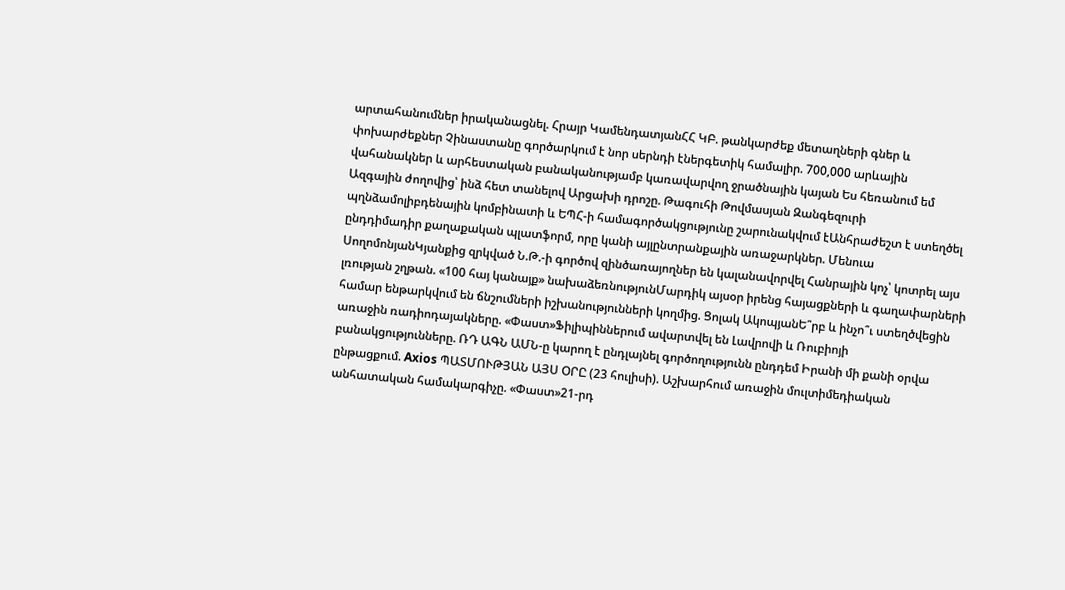արտահանումներ իրականացնել. Հրայր ԿամենդատյանՀՀ ԿԲ. թանկարժեք մետաղների գներ և փոխարժեքներ Չինաստանը գործարկում է նոր սերնդի էներգետիկ համալիր. 700,000 արևային վահանակներ և արհեստական բանականությամբ կառավարվող ջրածնային կայան Ես հեռանում եմ Ազգային ժողովից՝ ինձ հետ տանելով Արցախի դրոշը. Թագուհի Թովմասյան Զանգեզուրի պղնձամոլիբդենային կոմբինատի և ԵՊՀ-ի համագործակցությունը շարունակվում էԱնհրաժեշտ է ստեղծել ընդդիմադիր քաղաքական պլատֆորմ, որը կանի այլընտրանքային առաջարկներ. Մենուա ՍողոմոնյանԿյանքից զրկված Ն.Թ.-ի գործով զինծառայողներ են կալանավորվել Հանրային կոչ՝ կոտրել այս լռության շղթան. «100 հայ կանայք» նախաձեռնությունՄարդիկ այսօր իրենց հայացքների և գաղափարների համար ենթարկվում են ճնշումների իշխանությունների կողմից. Ցոլակ ԱկոպյանԵ՞րբ և ինչո՞ւ ստեղծվեցին առաջին ռադիոդայակները. «Փաստ»Ֆիլիպիններում ավարտվել են Լավրովի և Ռուբիոյի բանակցությունները. ՌԴ ԱԳՆ ԱՄՆ-ը կարող է ընդլայնել գործողությունն ընդդեմ Իրանի մի քանի օրվա ընթացքում. Axios ՊԱՏՄՈՒԹՅԱՆ ԱՅՍ ՕՐԸ (23 հուլիսի). Աշխարհում առաջին մուլտիմեդիական անհատական համակարգիչը. «Փաստ»21-րդ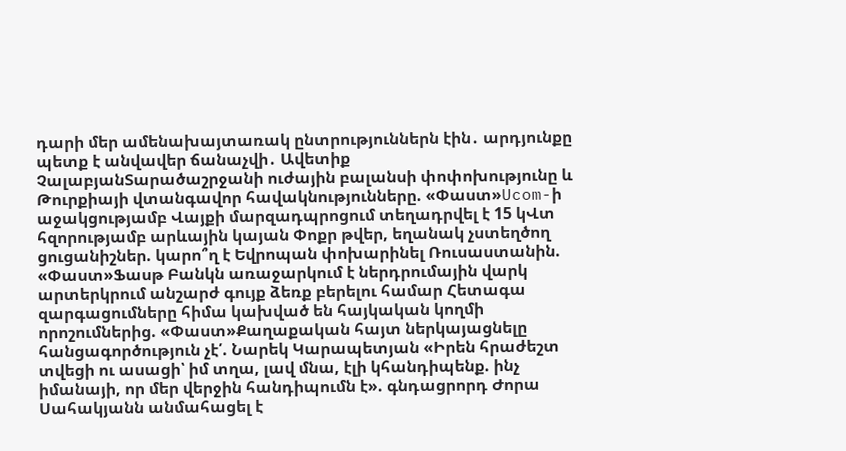դարի մեր ամենախայտառակ ընտրություններն էին․ արդյունքը պետք է անվավեր ճանաչվի․ Ավետիք ՉալաբյանՏարածաշրջանի ուժային բալանսի փոփոխությունը և Թուրքիայի վտանգավոր հավակնությունները. «Փաստ»Ucom-ի աջակցությամբ Վայքի մարզադպրոցում տեղադրվել է 15 կՎտ հզորությամբ արևային կայան Փոքր թվեր, եղանակ չստեղծող ցուցանիշներ. կարո՞ղ է Եվրոպան փոխարինել Ռուսաստանին. «Փաստ»Ֆասթ Բանկն առաջարկում է ներդրումային վարկ արտերկրում անշարժ գույք ձեռք բերելու համար Հետագա զարգացումները հիմա կախված են հայկական կողմի որոշումներից. «Փաստ»Քաղաքական հայտ ներկայացնելը հանցագործություն չէ՛. Նարեկ Կարապետյան «Իրեն հրաժեշտ տվեցի ու ասացի՝ իմ տղա, լավ մնա, էլի կհանդիպենք. ինչ իմանայի, որ մեր վերջին հանդիպումն է». գնդացրորդ Ժորա Սահակյանն անմահացել է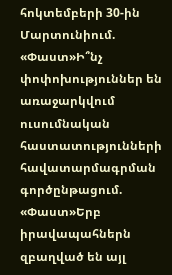հոկտեմբերի 30-ին Մարտունիում. «Փաստ»Ի՞նչ փոփոխություններ են առաջարկվում ուսումնական հաստատությունների հավատարմագրման գործընթացում. «Փաստ»Երբ իրավապահներն զբաղված են այլ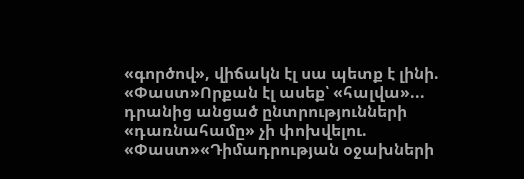«գործով», վիճակն էլ սա պետք է լինի. «Փաստ»Որքան էլ ասեք՝ «հալվա»... դրանից անցած ընտրությունների «դառնահամը» չի փոխվելու. «Փաստ»«Դիմադրության օջախների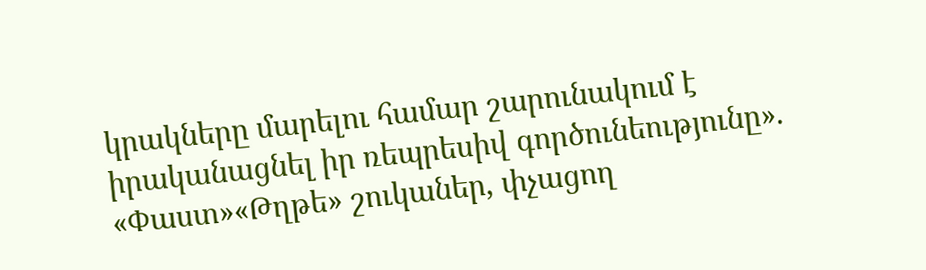կրակները մարելու համար շարունակում է իրականացնել իր ռեպրեսիվ գործունեությունը». «Փաստ»«Թղթե» շուկաներ, փչացող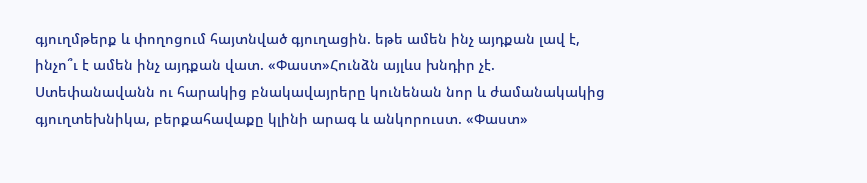գյուղմթերք և փողոցում հայտնված գյուղացին. եթե ամեն ինչ այդքան լավ է, ինչո՞ւ է ամեն ինչ այդքան վատ. «Փաստ»Հունձն այլևս խնդիր չէ. Ստեփանավանն ու հարակից բնակավայրերը կունենան նոր և ժամանակակից գյուղտեխնիկա, բերքահավաքը կլինի արագ և անկորուստ. «Փաստ»